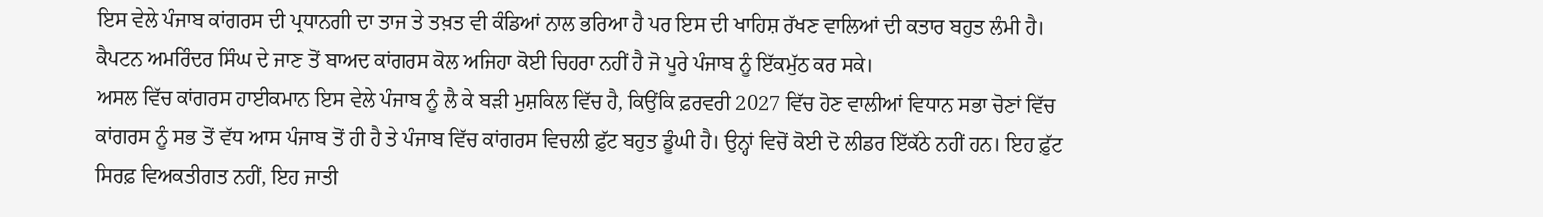ਇਸ ਵੇਲੇ ਪੰਜਾਬ ਕਾਂਗਰਸ ਦੀ ਪ੍ਰਧਾਨਗੀ ਦਾ ਤਾਜ ਤੇ ਤਖ਼ਤ ਵੀ ਕੰਡਿਆਂ ਨਾਲ ਭਰਿਆ ਹੈ ਪਰ ਇਸ ਦੀ ਖਾਹਿਸ਼ ਰੱਖਣ ਵਾਲਿਆਂ ਦੀ ਕਤਾਰ ਬਹੁਤ ਲੰਮੀ ਹੈ। ਕੈਪਟਨ ਅਮਰਿੰਦਰ ਸਿੰਘ ਦੇ ਜਾਣ ਤੋਂ ਬਾਅਦ ਕਾਂਗਰਸ ਕੋਲ ਅਜਿਹਾ ਕੋਈ ਚਿਹਰਾ ਨਹੀਂ ਹੈ ਜੋ ਪੂਰੇ ਪੰਜਾਬ ਨੂੰ ਇੱਕਮੁੱਠ ਕਰ ਸਕੇ।
ਅਸਲ ਵਿੱਚ ਕਾਂਗਰਸ ਹਾਈਕਮਾਨ ਇਸ ਵੇਲੇ ਪੰਜਾਬ ਨੂੰ ਲੈ ਕੇ ਬੜੀ ਮੁਸ਼ਕਿਲ ਵਿੱਚ ਹੈ, ਕਿਉਂਕਿ ਫ਼ਰਵਰੀ 2027 ਵਿੱਚ ਹੋਣ ਵਾਲੀਆਂ ਵਿਧਾਨ ਸਭਾ ਚੋਣਾਂ ਵਿੱਚ ਕਾਂਗਰਸ ਨੂੰ ਸਭ ਤੋਂ ਵੱਧ ਆਸ ਪੰਜਾਬ ਤੋਂ ਹੀ ਹੈ ਤੇ ਪੰਜਾਬ ਵਿੱਚ ਕਾਂਗਰਸ ਵਿਚਲੀ ਫ਼ੁੱਟ ਬਹੁਤ ਡੂੰਘੀ ਹੈ। ਉਨ੍ਹਾਂ ਵਿਚੋਂ ਕੋਈ ਦੋ ਲੀਡਰ ਇੱਕੱਠੇ ਨਹੀਂ ਹਨ। ਇਹ ਫ਼ੁੱਟ ਸਿਰਫ਼ ਵਿਅਕਤੀਗਤ ਨਹੀਂ, ਇਹ ਜਾਤੀ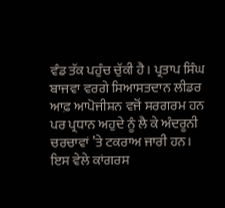ਵੰਡ ਤੱਕ ਪਹੁੰਚ ਚੁੱਕੀ ਹੈ। ਪ੍ਰਤਾਪ ਸਿੰਘ ਬਾਜਵਾ ਵਰਗੇ ਸਿਆਸਤਦਾਨ ਲੀਡਰ ਆਫ਼ ਆਪੋਜੀਸ਼ਨ ਵਜੋਂ ਸਰਗਰਮ ਹਨ ਪਰ ਪ੍ਰਧਾਨ ਅਹੁਦੇ ਨੂੰ ਲੈ ਕੇ ਅੰਦਰੂਨੀ ਚਰਚਾਵਾਂ ’ਤੇ ਟਕਰਾਅ ਜਾਰੀ ਹਨ। ਇਸ ਵੇਲੇ ਕਾਂਗਰਸ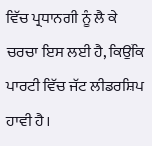ਵਿੱਚ ਪ੍ਰਧਾਨਗੀ ਨੂੰ ਲੈ ਕੇ ਚਰਚਾ ਇਸ ਲਈ ਹੈ, ਕਿਉਂਕਿ ਪਾਰਟੀ ਵਿੱਚ ਜੱਟ ਲੀਡਰਸ਼ਿਪ ਹਾਵੀ ਹੈ।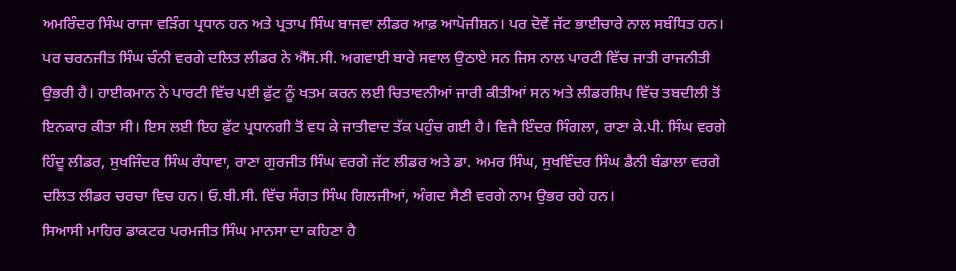ਅਮਰਿੰਦਰ ਸਿੰਘ ਰਾਜਾ ਵੜਿੰਗ ਪ੍ਰਧਾਨ ਹਨ ਅਤੇ ਪ੍ਰਤਾਪ ਸਿੰਘ ਬਾਜਵਾ ਲੀਡਰ ਆਫ਼ ਆਪੋਜੀਸ਼ਨ। ਪਰ ਦੋਵੇਂ ਜੱਟ ਭਾਈਚਾਰੇ ਨਾਲ ਸਬੰਧਿਤ ਹਨ। ਪਰ ਚਰਨਜੀਤ ਸਿੰਘ ਚੰਨੀ ਵਰਗੇ ਦਲਿਤ ਲੀਡਰ ਨੇ ਐੱਸ.ਸੀ. ਅਗਵਾਈ ਬਾਰੇ ਸਵਾਲ ਉਠਾਏ ਸਨ ਜਿਸ ਨਾਲ ਪਾਰਟੀ ਵਿੱਚ ਜਾਤੀ ਰਾਜਨੀਤੀ ਉਭਰੀ ਹੈ। ਹਾਈਕਮਾਨ ਨੇ ਪਾਰਟੀ ਵਿੱਚ ਪਈ ਫ਼ੁੱਟ ਨੂੰ ਖਤਮ ਕਰਨ ਲਈ ਚਿਤਾਵਨੀਆਂ ਜਾਰੀ ਕੀਤੀਆਂ ਸਨ ਅਤੇ ਲੀਡਰਸ਼ਿਪ ਵਿੱਚ ਤਬਦੀਲੀ ਤੋਂ ਇਨਕਾਰ ਕੀਤਾ ਸੀ। ਇਸ ਲਈ ਇਹ ਫ਼ੁੱਟ ਪ੍ਰਧਾਨਗੀ ਤੋਂ ਵਧ ਕੇ ਜਾਤੀਵਾਦ ਤੱਕ ਪਹੁੰਚ ਗਈ ਹੈ। ਵਿਜੈ ਇੰਦਰ ਸਿੰਗਲਾ, ਰਾਣਾ ਕੇ.ਪੀ. ਸਿੰਘ ਵਰਗੇ ਹਿੰਦੂ ਲੀਡਰ, ਸੁਖਜਿੰਦਰ ਸਿੰਘ ਰੰਧਾਵਾ, ਰਾਣਾ ਗੁਰਜੀਤ ਸਿੰਘ ਵਰਗੇ ਜੱਟ ਲੀਡਰ ਅਤੇ ਡਾ. ਅਮਰ ਸਿੰਘ, ਸੁਖਵਿੰਦਰ ਸਿੰਘ ਡੈਨੀ ਬੰਡਾਲਾ ਵਰਗੇ ਦਲਿਤ ਲੀਡਰ ਚਰਚਾ ਵਿਚ ਹਨ। ਓ.ਬੀ.ਸੀ. ਵਿੱਚ ਸੰਗਤ ਸਿੰਘ ਗਿਲਜੀਆਂ, ਅੰਗਦ ਸੈਣੀ ਵਰਗੇ ਨਾਮ ਉਭਰ ਰਹੇ ਹਨ।
ਸਿਆਸੀ ਮਾਹਿਰ ਡਾਕਟਰ ਪਰਮਜੀਤ ਸਿੰਘ ਮਾਨਸਾ ਦਾ ਕਹਿਣਾ ਹੈ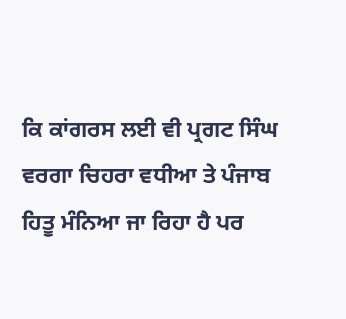ਕਿ ਕਾਂਗਰਸ ਲਈ ਵੀ ਪ੍ਰਗਟ ਸਿੰਘ ਵਰਗਾ ਚਿਹਰਾ ਵਧੀਆ ਤੇ ਪੰਜਾਬ ਹਿਤੂ ਮੰਨਿਆ ਜਾ ਰਿਹਾ ਹੈ ਪਰ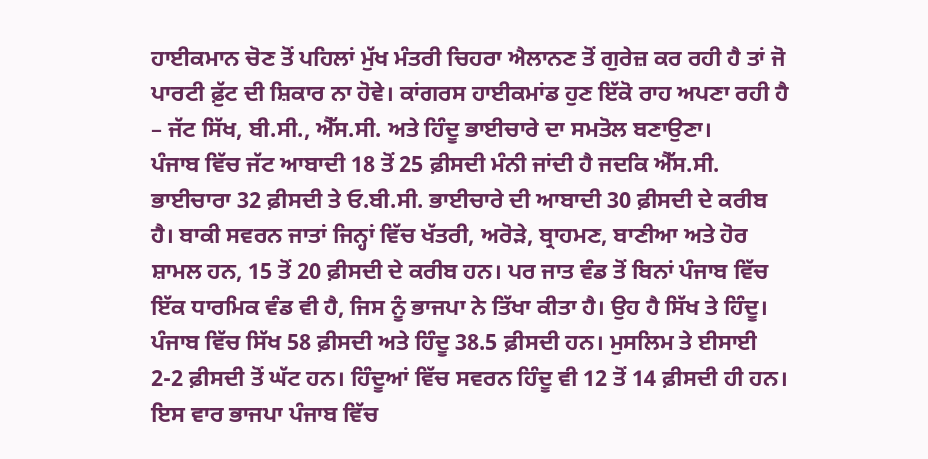ਹਾਈਕਮਾਨ ਚੋਣ ਤੋਂ ਪਹਿਲਾਂ ਮੁੱਖ ਮੰਤਰੀ ਚਿਹਰਾ ਐਲਾਨਣ ਤੋਂ ਗੁਰੇਜ਼ ਕਰ ਰਹੀ ਹੈ ਤਾਂ ਜੋ ਪਾਰਟੀ ਫ਼ੁੱਟ ਦੀ ਸ਼ਿਕਾਰ ਨਾ ਹੋਵੇ। ਕਾਂਗਰਸ ਹਾਈਕਮਾਂਡ ਹੁਣ ਇੱਕੋ ਰਾਹ ਅਪਣਾ ਰਹੀ ਹੈ – ਜੱਟ ਸਿੱਖ, ਬੀ.ਸੀ., ਐੱਸ.ਸੀ. ਅਤੇ ਹਿੰਦੂ ਭਾਈਚਾਰੇ ਦਾ ਸਮਤੋਲ ਬਣਾਉਣਾ।
ਪੰਜਾਬ ਵਿੱਚ ਜੱਟ ਆਬਾਦੀ 18 ਤੋਂ 25 ਫ਼ੀਸਦੀ ਮੰਨੀ ਜਾਂਦੀ ਹੈ ਜਦਕਿ ਐੱਸ.ਸੀ. ਭਾਈਚਾਰਾ 32 ਫ਼ੀਸਦੀ ਤੇ ਓ.ਬੀ.ਸੀ. ਭਾਈਚਾਰੇ ਦੀ ਆਬਾਦੀ 30 ਫ਼ੀਸਦੀ ਦੇ ਕਰੀਬ ਹੈ। ਬਾਕੀ ਸਵਰਨ ਜਾਤਾਂ ਜਿਨ੍ਹਾਂ ਵਿੱਚ ਖੱਤਰੀ, ਅਰੋੜੇ, ਬ੍ਰਾਹਮਣ, ਬਾਣੀਆ ਅਤੇ ਹੋਰ ਸ਼ਾਮਲ ਹਨ, 15 ਤੋਂ 20 ਫ਼ੀਸਦੀ ਦੇ ਕਰੀਬ ਹਨ। ਪਰ ਜਾਤ ਵੰਡ ਤੋਂ ਬਿਨਾਂ ਪੰਜਾਬ ਵਿੱਚ ਇੱਕ ਧਾਰਮਿਕ ਵੰਡ ਵੀ ਹੈ, ਜਿਸ ਨੂੰ ਭਾਜਪਾ ਨੇ ਤਿੱਖਾ ਕੀਤਾ ਹੈ। ਉਹ ਹੈ ਸਿੱਖ ਤੇ ਹਿੰਦੂ। ਪੰਜਾਬ ਵਿੱਚ ਸਿੱਖ 58 ਫ਼ੀਸਦੀ ਅਤੇ ਹਿੰਦੂ 38.5 ਫ਼ੀਸਦੀ ਹਨ। ਮੁਸਲਿਮ ਤੇ ਈਸਾਈ 2-2 ਫ਼ੀਸਦੀ ਤੋਂ ਘੱਟ ਹਨ। ਹਿੰਦੂਆਂ ਵਿੱਚ ਸਵਰਨ ਹਿੰਦੂ ਵੀ 12 ਤੋਂ 14 ਫ਼ੀਸਦੀ ਹੀ ਹਨ। ਇਸ ਵਾਰ ਭਾਜਪਾ ਪੰਜਾਬ ਵਿੱਚ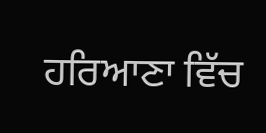ਹਰਿਆਣਾ ਵਿੱਚ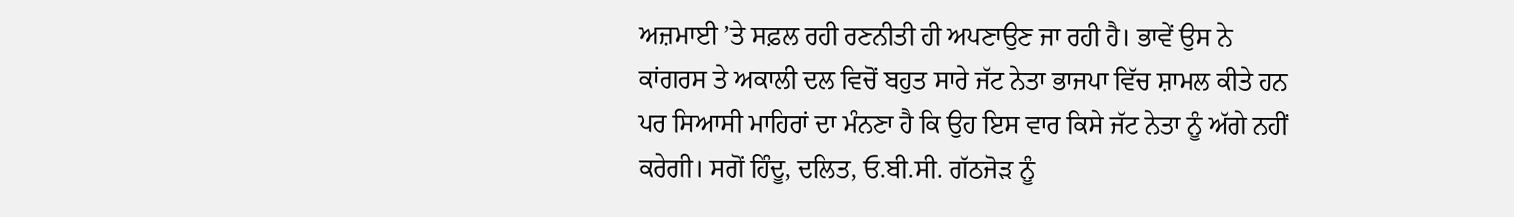ਅਜ਼ਮਾਈ ’ਤੇ ਸਫ਼ਲ ਰਹੀ ਰਣਨੀਤੀ ਹੀ ਅਪਣਾਉਣ ਜਾ ਰਹੀ ਹੈ। ਭਾਵੇਂ ਉਸ ਨੇ ਕਾਂਗਰਸ ਤੇ ਅਕਾਲੀ ਦਲ ਵਿਚੋਂ ਬਹੁਤ ਸਾਰੇ ਜੱਟ ਨੇਤਾ ਭਾਜਪਾ ਵਿੱਚ ਸ਼ਾਮਲ ਕੀਤੇ ਹਨ ਪਰ ਸਿਆਸੀ ਮਾਹਿਰਾਂ ਦਾ ਮੰਨਣਾ ਹੈ ਕਿ ਉਹ ਇਸ ਵਾਰ ਕਿਸੇ ਜੱਟ ਨੇਤਾ ਨੂੰ ਅੱਗੇ ਨਹੀਂ ਕਰੇਗੀ। ਸਗੋਂ ਹਿੰਦੂ, ਦਲਿਤ, ਓ.ਬੀ.ਸੀ. ਗੱਠਜੋੜ ਨੂੰ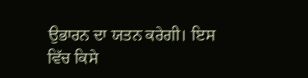ਉਭਾਰਨ ਦਾ ਯਤਨ ਕਰੇਗੀ। ਇਸ ਵਿੱਚ ਕਿਸੇ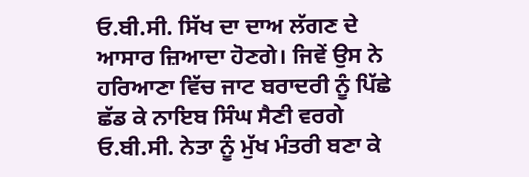ਓ.ਬੀ.ਸੀ. ਸਿੱਖ ਦਾ ਦਾਅ ਲੱਗਣ ਦੇ ਆਸਾਰ ਜ਼ਿਆਦਾ ਹੋਣਗੇ। ਜਿਵੇਂ ਉਸ ਨੇ ਹਰਿਆਣਾ ਵਿੱਚ ਜਾਟ ਬਰਾਦਰੀ ਨੂੰ ਪਿੱਛੇ ਛੱਡ ਕੇ ਨਾਇਬ ਸਿੰਘ ਸੈਣੀ ਵਰਗੇ ਓ.ਬੀ.ਸੀ. ਨੇਤਾ ਨੂੰ ਮੁੱਖ ਮੰਤਰੀ ਬਣਾ ਕੇ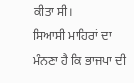ਕੀਤਾ ਸੀ।
ਸਿਆਸੀ ਮਾਹਿਰਾਂ ਦਾ ਮੰਨਣਾ ਹੈ ਕਿ ਭਾਜਪਾ ਦੀ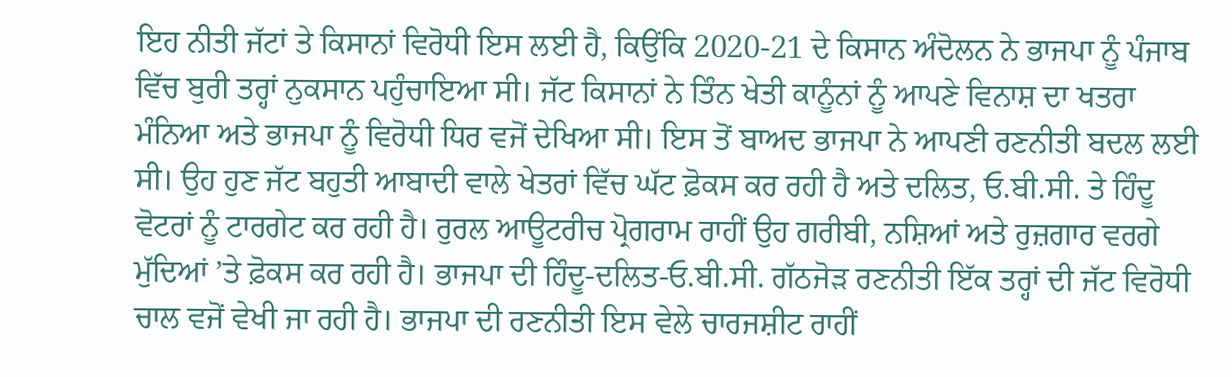ਇਹ ਨੀਤੀ ਜੱਟਾਂ ਤੇ ਕਿਸਾਨਾਂ ਵਿਰੋਧੀ ਇਸ ਲਈ ਹੈ, ਕਿਉਂਕਿ 2020-21 ਦੇ ਕਿਸਾਨ ਅੰਦੋਲਨ ਨੇ ਭਾਜਪਾ ਨੂੰ ਪੰਜਾਬ ਵਿੱਚ ਬੁਰੀ ਤਰ੍ਹਾਂ ਨੁਕਸਾਨ ਪਹੁੰਚਾਇਆ ਸੀ। ਜੱਟ ਕਿਸਾਨਾਂ ਨੇ ਤਿੰਨ ਖੇਤੀ ਕਾਨੂੰਨਾਂ ਨੂੰ ਆਪਣੇ ਵਿਨਾਸ਼ ਦਾ ਖਤਰਾ ਮੰਨਿਆ ਅਤੇ ਭਾਜਪਾ ਨੂੰ ਵਿਰੋਧੀ ਧਿਰ ਵਜੋਂ ਦੇਖਿਆ ਸੀ। ਇਸ ਤੋਂ ਬਾਅਦ ਭਾਜਪਾ ਨੇ ਆਪਣੀ ਰਣਨੀਤੀ ਬਦਲ ਲਈ ਸੀ। ਉਹ ਹੁਣ ਜੱਟ ਬਹੁਤੀ ਆਬਾਦੀ ਵਾਲੇ ਖੇਤਰਾਂ ਵਿੱਚ ਘੱਟ ਫ਼ੋਕਸ ਕਰ ਰਹੀ ਹੈ ਅਤੇ ਦਲਿਤ, ਓ.ਬੀ.ਸੀ. ਤੇ ਹਿੰਦੂ ਵੋਟਰਾਂ ਨੂੰ ਟਾਰਗੇਟ ਕਰ ਰਹੀ ਹੈ। ਰੁਰਲ ਆਊਟਰੀਚ ਪ੍ਰੋਗਰਾਮ ਰਾਹੀਂ ਉਹ ਗਰੀਬੀ, ਨਸ਼ਿਆਂ ਅਤੇ ਰੁਜ਼ਗਾਰ ਵਰਗੇ ਮੁੱਦਿਆਂ ’ਤੇ ਫ਼ੋਕਸ ਕਰ ਰਹੀ ਹੈ। ਭਾਜਪਾ ਦੀ ਹਿੰਦੂ-ਦਲਿਤ-ਓ.ਬੀ.ਸੀ. ਗੱਠਜੋੜ ਰਣਨੀਤੀ ਇੱਕ ਤਰ੍ਹਾਂ ਦੀ ਜੱਟ ਵਿਰੋਧੀ ਚਾਲ ਵਜੋਂ ਵੇਖੀ ਜਾ ਰਹੀ ਹੈ। ਭਾਜਪਾ ਦੀ ਰਣਨੀਤੀ ਇਸ ਵੇਲੇ ਚਾਰਜਸ਼ੀਟ ਰਾਹੀਂ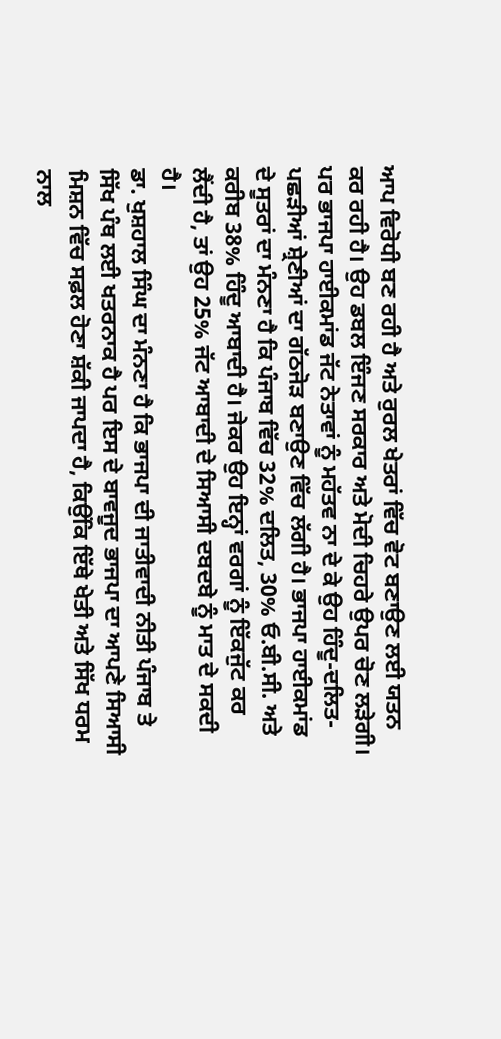ਆਪ ਵਿਰੋਧੀ ਬਣ ਰਹੀ ਹੈ ਅਤੇ ਰੁਰਲ ਖੇਤਰਾਂ ਵਿੱਚ ਵੋਟ ਬਣਾਉਣ ਲਈ ਯਤਨ ਕਰ ਰਹੀ ਹੈ। ਉਹ ਡਬਲ ਇੰਜਣ ਸਰਕਾਰ ਅਤੇ ਮੋਦੀ ਚਿਹਰੇ ਉਪਰ ਚੋਣ ਲੜੇਗੀ। ਪਰ ਭਾਜਪਾ ਹਾਈਕਮਾਂਡ ਜੱਟ ਨੇਤਾਵਾਂ ਨੂੰ ਮਹੱਤਵ ਨਾ ਦੇ ਕੇ ਉਹ ਹਿੰਦੂ-ਦਲਿਤ-ਪਛੜੀਆਂ ਸ਼੍ਰੇਣੀਆਂ ਦਾ ਗੱਠਜੋੜ ਬਣਾਉਣ ਵਿੱਚ ਲੱਗੀ ਹੈ। ਭਾਜਪਾ ਹਾਈਕਮਾਂਡ ਦੇ ਸੂਤਰਾਂ ਦਾ ਮੰਨਣਾ ਹੈ ਕਿ ਪੰਜਾਬ ਵਿੱਚ 32% ਦਲਿਤ, 30% ਓ.ਬੀ.ਸੀ. ਅਤੇ ਕਰੀਬ 38% ਹਿੰਦੂ ਆਬਾਦੀ ਹੈ। ਜੇਕਰ ਉਹ ਇਨ੍ਹਾਂ ਵਰਗਾਂ ਨੂੰ ਇੱਕਜੁੱਟ ਕਰ ਲੈਂਦੀ ਹੈ, ਤਾਂ ਉਹ 25% ਜੱਟ ਆਬਾਦੀ ਦੇ ਸਿਆਸੀ ਦਬਦਬੇ ਨੂੰ ਮਾਤ ਦੇ ਸਕਦੀ ਹੈ।
ਡਾ. ਖੁਸ਼ਹਾਲ ਸਿੰਘ ਦਾ ਮੰਨਣਾ ਹੈ ਕਿ ਭਾਜਪਾ ਦੀ ਜਾਤੀਵਾਦੀ ਨੀਤੀ ਪੰਜਾਬ ਤੇ ਸਿੱਖ ਪੰਥ ਲਈ ਖਤਰਨਾਕ ਹੈ ਪਰ ਇਸ ਦੇ ਬਾਵਜੂਦ ਭਾਜਪਾ ਦਾ ਆਪਣੇ ਸਿਆਸੀ ਮਿਸ਼ਨ ਵਿੱਚ ਸਫ਼ਲ ਹੋਣਾ ਸ਼ੱਕੀ ਜਾਪਦਾ ਹੈ, ਕਿਉਂਕਿ ਇੱਥੇ ਖੇਤੀ ਅਤੇ ਸਿੱਖ ਧਰਮ ਨਾਲ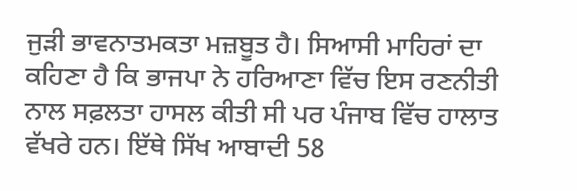ਜੁੜੀ ਭਾਵਨਾਤਮਕਤਾ ਮਜ਼ਬੂਤ ਹੈ। ਸਿਆਸੀ ਮਾਹਿਰਾਂ ਦਾ ਕਹਿਣਾ ਹੈ ਕਿ ਭਾਜਪਾ ਨੇ ਹਰਿਆਣਾ ਵਿੱਚ ਇਸ ਰਣਨੀਤੀ ਨਾਲ ਸਫ਼ਲਤਾ ਹਾਸਲ ਕੀਤੀ ਸੀ ਪਰ ਪੰਜਾਬ ਵਿੱਚ ਹਾਲਾਤ ਵੱਖਰੇ ਹਨ। ਇੱਥੇ ਸਿੱਖ ਆਬਾਦੀ 58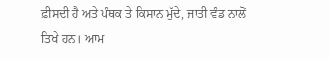ਫ਼ੀਸਦੀ ਹੈ ਅਤੇ ਪੰਥਕ ਤੇ ਕਿਸਾਨ ਮੁੱਦੇ, ਜਾਤੀ ਵੰਡ ਨਾਲੋਂ ਤਿਖੇ ਹਨ। ਆਮ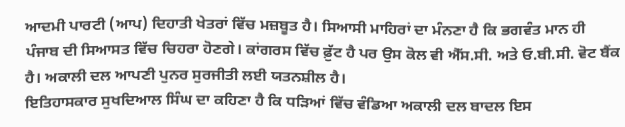ਆਦਮੀ ਪਾਰਟੀ (ਆਪ) ਦਿਹਾਤੀ ਖੇਤਰਾਂ ਵਿੱਚ ਮਜ਼ਬੂਤ ਹੈ। ਸਿਆਸੀ ਮਾਹਿਰਾਂ ਦਾ ਮੰਨਣਾ ਹੈ ਕਿ ਭਗਵੰਤ ਮਾਨ ਹੀ ਪੰਜਾਬ ਦੀ ਸਿਆਸਤ ਵਿੱਚ ਚਿਹਰਾ ਹੋਣਗੇ। ਕਾਂਗਰਸ ਵਿੱਚ ਫ਼ੁੱਟ ਹੈ ਪਰ ਉਸ ਕੋਲ ਵੀ ਐੱਸ.ਸੀ. ਅਤੇ ਓ.ਬੀ.ਸੀ. ਵੋਟ ਬੈਂਕ ਹੈ। ਅਕਾਲੀ ਦਲ ਆਪਣੀ ਪੁਨਰ ਸੁਰਜੀਤੀ ਲਈ ਯਤਨਸ਼ੀਲ ਹੈ।
ਇਤਿਹਾਸਕਾਰ ਸੁਖਦਿਆਲ ਸਿੰਘ ਦਾ ਕਹਿਣਾ ਹੈ ਕਿ ਧੜਿਆਂ ਵਿੱਚ ਵੰਡਿਆ ਅਕਾਲੀ ਦਲ ਬਾਦਲ ਇਸ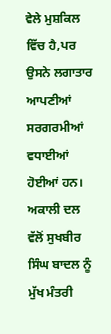ਵੇਲੇ ਮੁਸ਼ਕਿਲ ਵਿੱਚ ਹੈ,ਪਰ ਉਸਨੇ ਲਗਾਤਾਰ ਆਪਣੀਆਂ ਸਰਗਰਮੀਆਂ ਵਧਾਈਆਂ ਹੋਈਆਂ ਹਨ। ਅਕਾਲੀ ਦਲ ਵੱਲੋਂ ਸੁਖਬੀਰ ਸਿੰਘ ਬਾਦਲ ਨੂੰ ਮੁੱਖ ਮੰਤਰੀ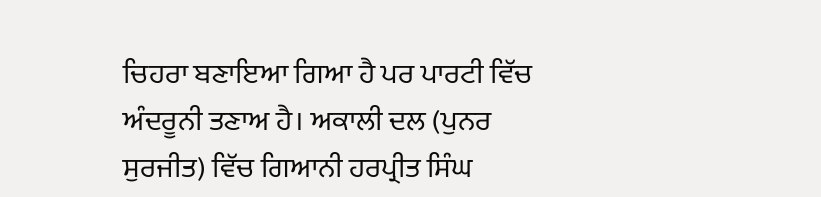ਚਿਹਰਾ ਬਣਾਇਆ ਗਿਆ ਹੈ ਪਰ ਪਾਰਟੀ ਵਿੱਚ ਅੰਦਰੂਨੀ ਤਣਾਅ ਹੈ। ਅਕਾਲੀ ਦਲ (ਪੁਨਰ ਸੁਰਜੀਤ) ਵਿੱਚ ਗਿਆਨੀ ਹਰਪ੍ਰੀਤ ਸਿੰਘ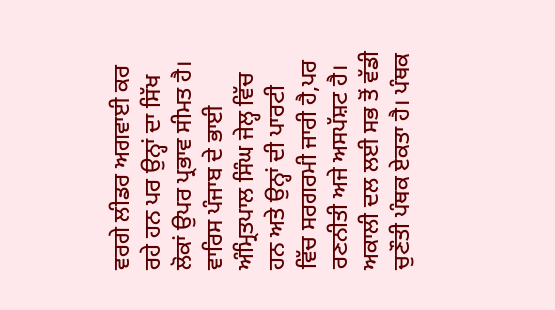ਵਰਗੇ ਲੀਡਰ ਅਗਵਾਈ ਕਰ ਰਹੇ ਹਨ ਪਰ ਉਨ੍ਹਾਂ ਦਾ ਸਿੱਖ ਲੋਕਾਂ ਉਪਰ ਪ੍ਰਭਾਵ ਸੀਮਤ ਹੈ। ਵਾਰਿਸ ਪੰਜਾਬ ਦੇ ਭਾਈ ਅੰਮ੍ਰਿਤਪਾਲ ਸਿੰਘ ਜੇਲ੍ਹ ਵਿੱਚ ਹਨ ਅਤੇ ਉਨ੍ਹਾਂ ਦੀ ਪਾਰਟੀ ਵਿੱਚ ਸਰਗਰਮੀ ਜਾਰੀ ਹੈ,ਪਰ ਰਣਨੀਤੀ ਅਜੇ ਅਸਪੱਸ਼ਟ ਹੈ। ਅਕਾਲੀ ਦਲ ਲਈ ਸਭ ਤੋਂ ਵੱਡੀ ਚੁਣੌਤੀ ਪੰਥਕ ਏਕਤਾ ਹੈ। ਪੰਥਕ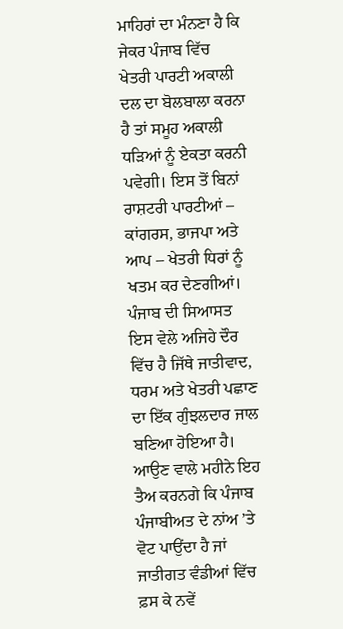ਮਾਹਿਰਾਂ ਦਾ ਮੰਨਣਾ ਹੈ ਕਿ ਜੇਕਰ ਪੰਜਾਬ ਵਿੱਚ ਖੇਤਰੀ ਪਾਰਟੀ ਅਕਾਲੀ ਦਲ ਦਾ ਬੋਲਬਾਲਾ ਕਰਨਾ ਹੈ ਤਾਂ ਸਮੂਹ ਅਕਾਲੀ ਧੜਿਆਂ ਨੂੰ ਏਕਤਾ ਕਰਨੀ ਪਵੇਗੀ। ਇਸ ਤੋਂ ਬਿਨਾਂ ਰਾਸ਼ਟਰੀ ਪਾਰਟੀਆਂ – ਕਾਂਗਰਸ, ਭਾਜਪਾ ਅਤੇ ਆਪ – ਖੇਤਰੀ ਧਿਰਾਂ ਨੂੰ ਖਤਮ ਕਰ ਦੇਣਗੀਆਂ।
ਪੰਜਾਬ ਦੀ ਸਿਆਸਤ ਇਸ ਵੇਲੇ ਅਜਿਹੇ ਦੌਰ ਵਿੱਚ ਹੈ ਜਿੱਥੇ ਜਾਤੀਵਾਦ, ਧਰਮ ਅਤੇ ਖੇਤਰੀ ਪਛਾਣ ਦਾ ਇੱਕ ਗੁੰਝਲਦਾਰ ਜਾਲ ਬਣਿਆ ਹੋਇਆ ਹੈ। ਆਉਣ ਵਾਲੇ ਮਹੀਨੇ ਇਹ ਤੈਅ ਕਰਨਗੇ ਕਿ ਪੰਜਾਬ ਪੰਜਾਬੀਅਤ ਦੇ ਨਾਂਅ ’ਤੇ ਵੋਟ ਪਾਉਂਦਾ ਹੈ ਜਾਂ ਜਾਤੀਗਤ ਵੰਡੀਆਂ ਵਿੱਚ ਫ਼ਸ ਕੇ ਨਵੇਂ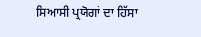ਸਿਆਸੀ ਪ੍ਰਯੋਗਾਂ ਦਾ ਹਿੱਸਾ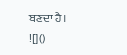ਬਣਦਾ ਹੈ।
![]()